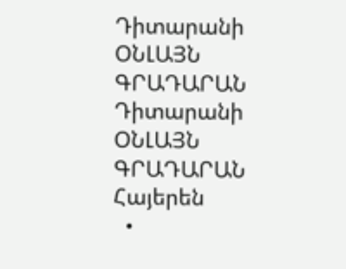Դիտարանի ՕՆԼԱՅՆ ԳՐԱԴԱՐԱՆ
Դիտարանի
ՕՆԼԱՅՆ ԳՐԱԴԱՐԱՆ
Հայերեն
  •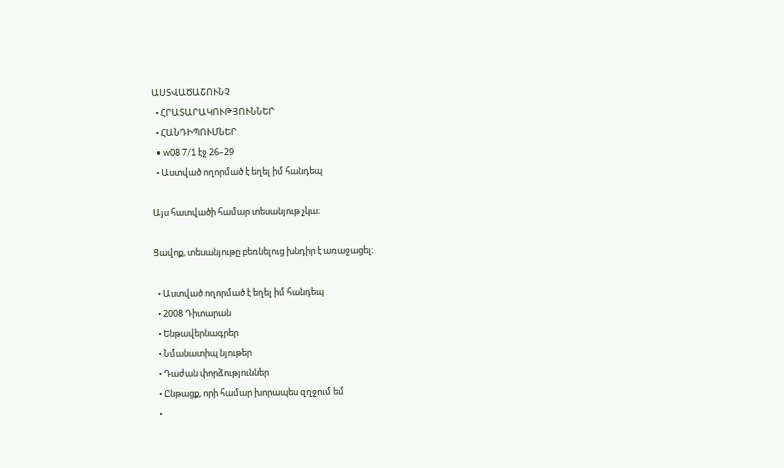ԱՍՏՎԱԾԱՇՈՒՆՉ
  • ՀՐԱՏԱՐԱԿՈՒԹՅՈՒՆՆԵՐ
  • ՀԱՆԴԻՊՈՒՄՆԵՐ
  • w08 7/1 էջ 26–29
  • Աստված ողորմած է եղել իմ հանդեպ

Այս հատվածի համար տեսանյութ չկա։

Ցավոք, տեսանյութը բեռնելուց խնդիր է առաջացել։

  • Աստված ողորմած է եղել իմ հանդեպ
  • 2008 Դիտարան
  • Ենթավերնագրեր
  • Նմանատիպ նյութեր
  • Դաժան փորձություններ
  • Ընթացք, որի համար խորապես զղջում եմ
  •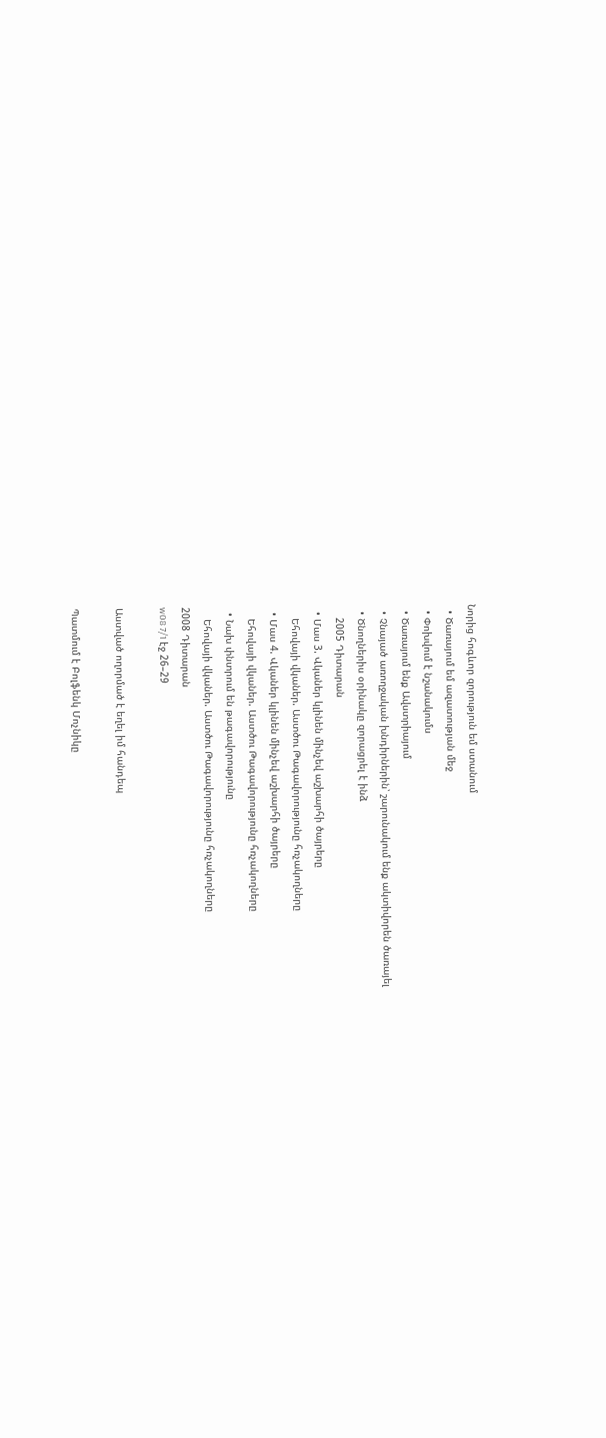Նորից հոգևոր զորություն եմ ստանում
  • Ծառայում եմ ազատության մեջ
  • Փոխվում է նշանակումս
  • Ծառայում ենք Ավստրիայում
  • Չնայած առողջական խնդիրներին՝ շարունակում ենք ակտիվորեն ծառայել
  • Ծնողներիս օրինակը զորացրել է ինձ
    2005 Դիտարան
  • Մաս 3. Վկաներ կլինեն մինչեվ աշխարհի ծայրերը
    Եհովայի վկաներ. Աստծու Թագավորությունը հռչակողները
  • Մաս 4. Վկաներ կլինեն մինչեվ աշխարհի ծայրերը
    Եհովայի վկաներ. Աստծու Թագավորությունը հռչակողները
  • Նախ փնտրում են թագավորությունը
    Եհովայի վկաներ. Աստծու Թագավորությունը հռչակողները
2008 Դիտարան
w08 7/1 էջ 26–29

Աստված ողորմած է եղել իմ հանդեպ

Պատմում է Բոլֆենկ Մոչնիկը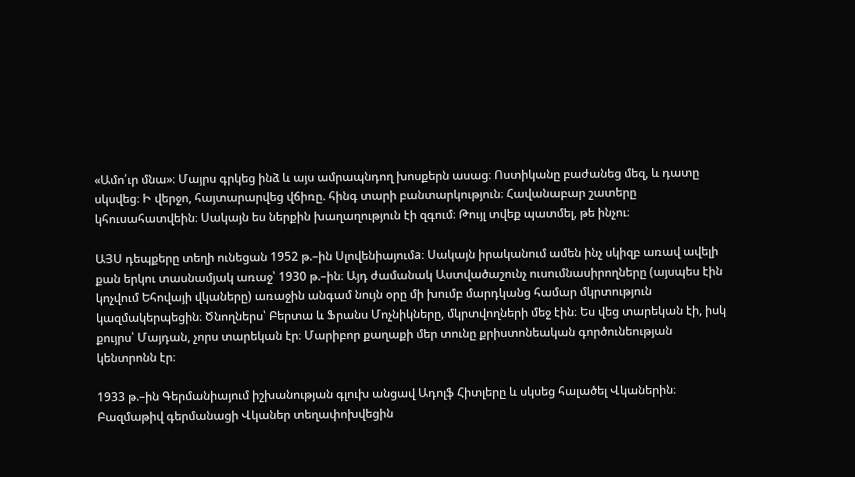«Ամո՛ւր մնա»։ Մայրս գրկեց ինձ և այս ամրապնդող խոսքերն ասաց։ Ոստիկանը բաժանեց մեզ, և դատը սկսվեց։ Ի վերջո, հայտարարվեց վճիռը. հինգ տարի բանտարկություն։ Հավանաբար շատերը կհուսահատվեին։ Սակայն ես ներքին խաղաղություն էի զգում։ Թույլ տվեք պատմել, թե ինչու։

ԱՅՍ դեպքերը տեղի ունեցան 1952 թ.–ին Սլովենիայումa։ Սակայն իրականում ամեն ինչ սկիզբ առավ ավելի քան երկու տասնամյակ առաջ՝ 1930 թ.–ին։ Այդ ժամանակ Աստվածաշունչ ուսումնասիրողները (այսպես էին կոչվում Եհովայի վկաները) առաջին անգամ նույն օրը մի խումբ մարդկանց համար մկրտություն կազմակերպեցին։ Ծնողներս՝ Բերտա և Ֆրանս Մոչնիկները, մկրտվողների մեջ էին։ Ես վեց տարեկան էի, իսկ քույրս՝ Մայդան, չորս տարեկան էր։ Մարիբոր քաղաքի մեր տունը քրիստոնեական գործունեության կենտրոնն էր։

1933 թ.–ին Գերմանիայում իշխանության գլուխ անցավ Ադոլֆ Հիտլերը և սկսեց հալածել Վկաներին։ Բազմաթիվ գերմանացի Վկաներ տեղափոխվեցին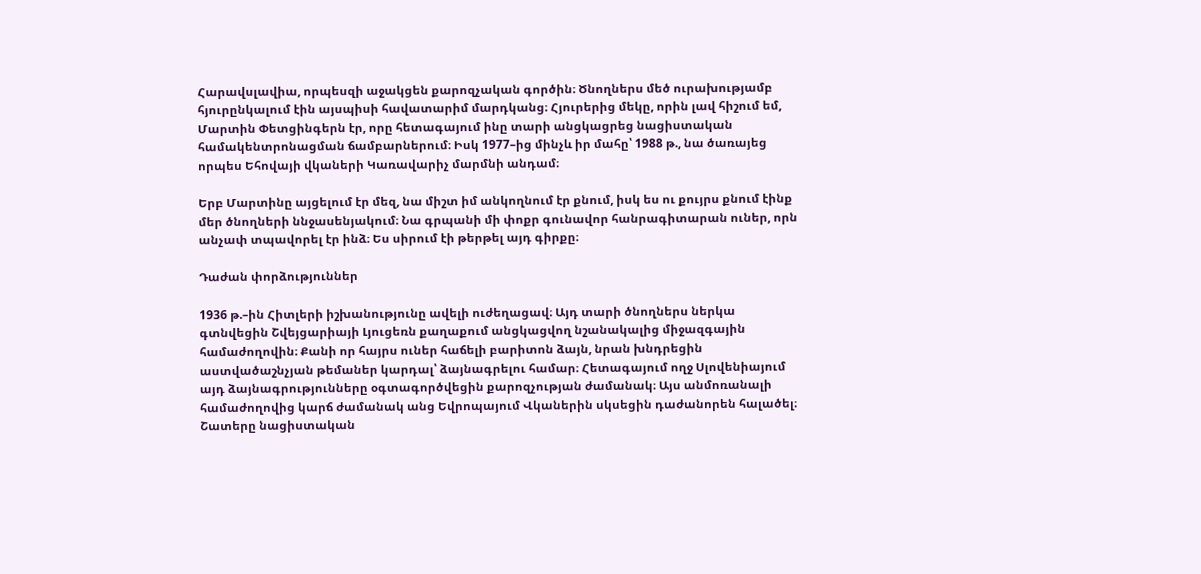Հարավսլավիա, որպեսզի աջակցեն քարոզչական գործին։ Ծնողներս մեծ ուրախությամբ հյուրընկալում էին այսպիսի հավատարիմ մարդկանց։ Հյուրերից մեկը, որին լավ հիշում եմ, Մարտին Փետցինգերն էր, որը հետագայում ինը տարի անցկացրեց նացիստական համակենտրոնացման ճամբարներում։ Իսկ 1977–ից մինչև իր մահը՝ 1988 թ., նա ծառայեց որպես Եհովայի վկաների Կառավարիչ մարմնի անդամ։

Երբ Մարտինը այցելում էր մեզ, նա միշտ իմ անկողնում էր քնում, իսկ ես ու քույրս քնում էինք մեր ծնողների ննջասենյակում։ Նա գրպանի մի փոքր գունավոր հանրագիտարան ուներ, որն անչափ տպավորել էր ինձ։ Ես սիրում էի թերթել այդ գիրքը։

Դաժան փորձություններ

1936 թ.–ին Հիտլերի իշխանությունը ավելի ուժեղացավ։ Այդ տարի ծնողներս ներկա գտնվեցին Շվեյցարիայի Լյուցեռն քաղաքում անցկացվող նշանակալից միջազգային համաժողովին։ Քանի որ հայրս ուներ հաճելի բարիտոն ձայն, նրան խնդրեցին աստվածաշնչյան թեմաներ կարդալ՝ ձայնագրելու համար։ Հետագայում ողջ Սլովենիայում այդ ձայնագրությունները օգտագործվեցին քարոզչության ժամանակ։ Այս անմոռանալի համաժողովից կարճ ժամանակ անց Եվրոպայում Վկաներին սկսեցին դաժանորեն հալածել։ Շատերը նացիստական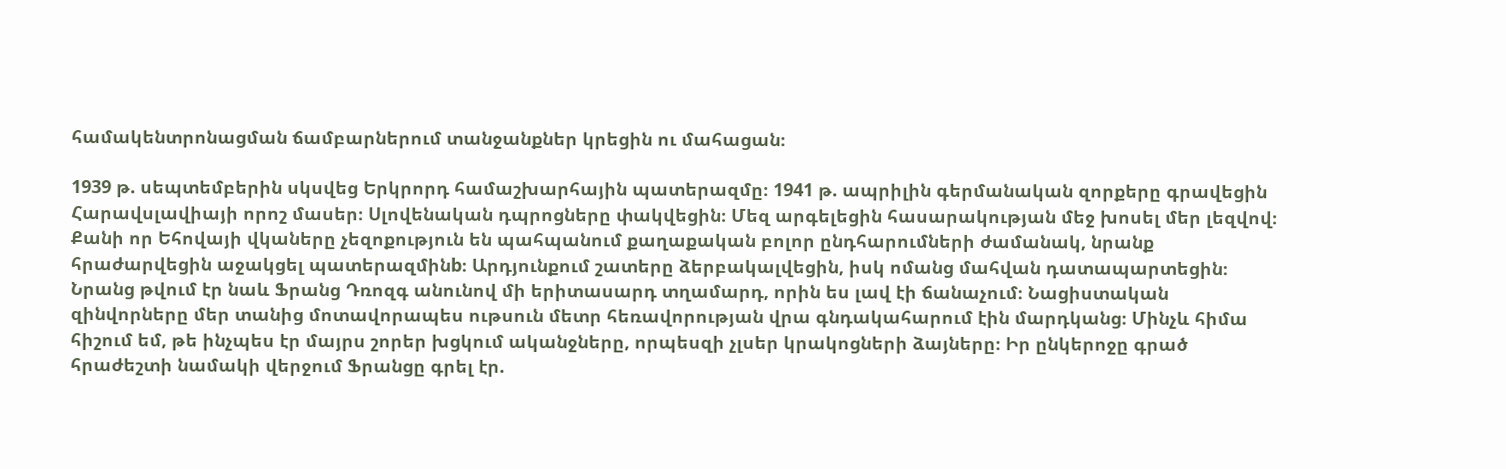համակենտրոնացման ճամբարներում տանջանքներ կրեցին ու մահացան։

1939 թ. սեպտեմբերին սկսվեց Երկրորդ համաշխարհային պատերազմը։ 1941 թ. ապրիլին գերմանական զորքերը գրավեցին Հարավսլավիայի որոշ մասեր։ Սլովենական դպրոցները փակվեցին։ Մեզ արգելեցին հասարակության մեջ խոսել մեր լեզվով։ Քանի որ Եհովայի վկաները չեզոքություն են պահպանում քաղաքական բոլոր ընդհարումների ժամանակ, նրանք հրաժարվեցին աջակցել պատերազմինb։ Արդյունքում շատերը ձերբակալվեցին, իսկ ոմանց մահվան դատապարտեցին։ Նրանց թվում էր նաև Ֆրանց Դռոզգ անունով մի երիտասարդ տղամարդ, որին ես լավ էի ճանաչում։ Նացիստական զինվորները մեր տանից մոտավորապես ութսուն մետր հեռավորության վրա գնդակահարում էին մարդկանց։ Մինչև հիմա հիշում եմ, թե ինչպես էր մայրս շորեր խցկում ականջները, որպեսզի չլսեր կրակոցների ձայները։ Իր ընկերոջը գրած հրաժեշտի նամակի վերջում Ֆրանցը գրել էր.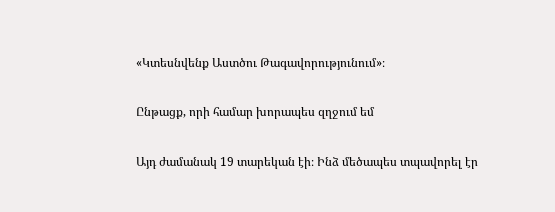«Կտեսնվենք Աստծու Թագավորությունում»։

Ընթացք, որի համար խորապես զղջում եմ

Այդ ժամանակ 19 տարեկան էի։ Ինձ մեծապես տպավորել էր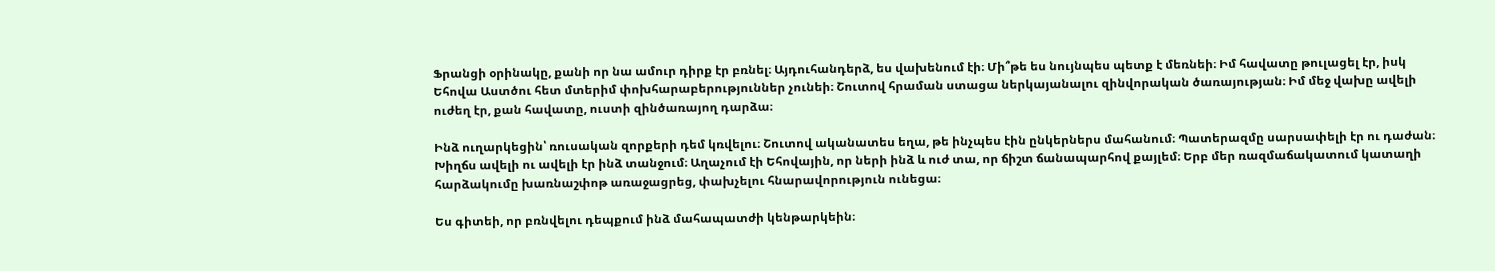Ֆրանցի օրինակը, քանի որ նա ամուր դիրք էր բռնել։ Այդուհանդերձ, ես վախենում էի։ Մի՞թե ես նույնպես պետք է մեռնեի։ Իմ հավատը թուլացել էր, իսկ Եհովա Աստծու հետ մտերիմ փոխհարաբերություններ չունեի։ Շուտով հրաման ստացա ներկայանալու զինվորական ծառայության։ Իմ մեջ վախը ավելի ուժեղ էր, քան հավատը, ուստի զինծառայող դարձա։

Ինձ ուղարկեցին՝ ռուսական զորքերի դեմ կռվելու։ Շուտով ականատես եղա, թե ինչպես էին ընկերներս մահանում։ Պատերազմը սարսափելի էր ու դաժան։ Խիղճս ավելի ու ավելի էր ինձ տանջում։ Աղաչում էի Եհովային, որ ների ինձ և ուժ տա, որ ճիշտ ճանապարհով քայլեմ։ Երբ մեր ռազմաճակատում կատաղի հարձակումը խառնաշփոթ առաջացրեց, փախչելու հնարավորություն ունեցա։

Ես գիտեի, որ բռնվելու դեպքում ինձ մահապատժի կենթարկեին։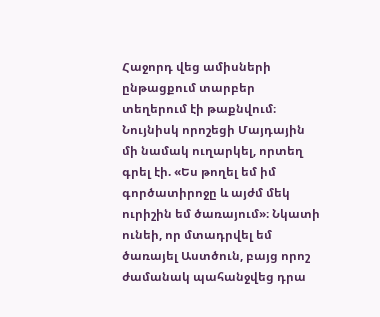Հաջորդ վեց ամիսների ընթացքում տարբեր տեղերում էի թաքնվում։ Նույնիսկ որոշեցի Մայդային մի նամակ ուղարկել, որտեղ գրել էի. «Ես թողել եմ իմ գործատիրոջը և այժմ մեկ ուրիշին եմ ծառայում»։ Նկատի ունեի, որ մտադրվել եմ ծառայել Աստծուն, բայց որոշ ժամանակ պահանջվեց դրա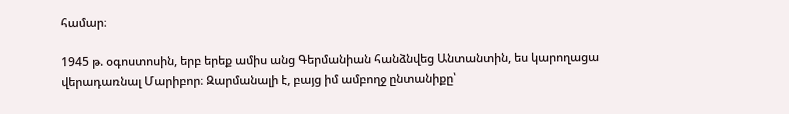համար։

1945 թ. օգոստոսին, երբ երեք ամիս անց Գերմանիան հանձնվեց Անտանտին, ես կարողացա վերադառնալ Մարիբոր։ Զարմանալի է, բայց իմ ամբողջ ընտանիքը՝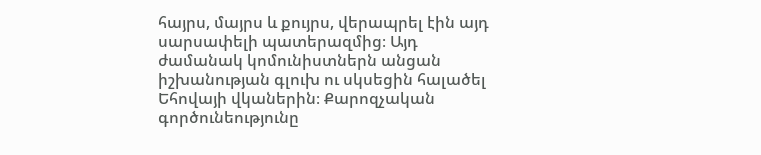հայրս, մայրս և քույրս, վերապրել էին այդ սարսափելի պատերազմից։ Այդ ժամանակ կոմունիստներն անցան իշխանության գլուխ ու սկսեցին հալածել Եհովայի վկաներին։ Քարոզչական գործունեությունը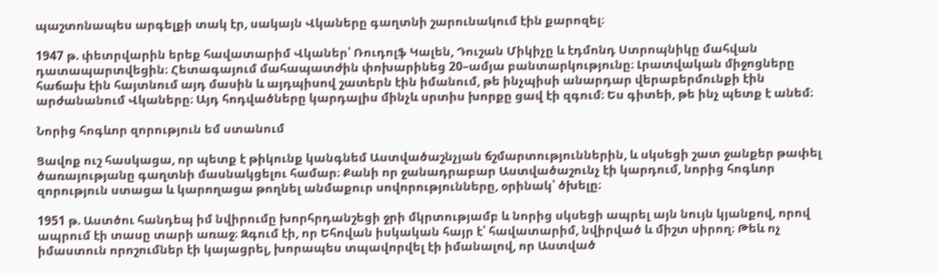պաշտոնապես արգելքի տակ էր, սակայն Վկաները գաղտնի շարունակում էին քարոզել։

1947 թ. փետրվարին երեք հավատարիմ Վկաներ՝ Ռուդոլֆ Կալեն, Դուշան Միկիչը և էդմոնդ Ստրոպնիկը մահվան դատապարտվեցին։ Հետագայում մահապատժին փոխարինեց 20–ամյա բանտարկությունը։ Լրատվական միջոցները հաճախ էին հայտնում այդ մասին և այդպիսով շատերն էին իմանում, թե ինչպիսի անարդար վերաբերմունքի էին արժանանում Վկաները։ Այդ հոդվածները կարդալիս մինչև սրտիս խորքը ցավ էի զգում։ Ես գիտեի, թե ինչ պետք է անեմ։

Նորից հոգևոր զորություն եմ ստանում

Ցավոք ուշ հասկացա, որ պետք է թիկունք կանգնեմ Աստվածաշնչյան ճշմարտություններին, և սկսեցի շատ ջանքեր թափել ծառայությանը գաղտնի մասնակցելու համար։ Քանի որ ջանադրաբար Աստվածաշունչ էի կարդում, նորից հոգևոր զորություն ստացա և կարողացա թողնել անմաքուր սովորությունները, օրինակ՝ ծխելը։

1951 թ. Աստծու հանդեպ իմ նվիրումը խորհրդանշեցի ջրի մկրտությամբ և նորից սկսեցի ապրել այն նույն կյանքով, որով ապրում էի տասը տարի առաջ։ Զգում էի, որ Եհովան իսկական հայր է՝ հավատարիմ, նվիրված և միշտ սիրող։ Թեև ոչ իմաստուն որոշումներ էի կայացրել, խորապես տպավորվել էի իմանալով, որ Աստված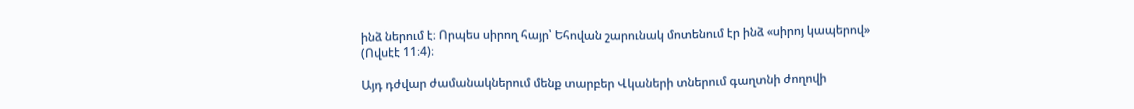ինձ ներում է։ Որպես սիրող հայր՝ Եհովան շարունակ մոտենում էր ինձ «սիրոյ կապերով» (Ովսէէ 11։4)։

Այդ դժվար ժամանակներում մենք տարբեր Վկաների տներում գաղտնի ժողովի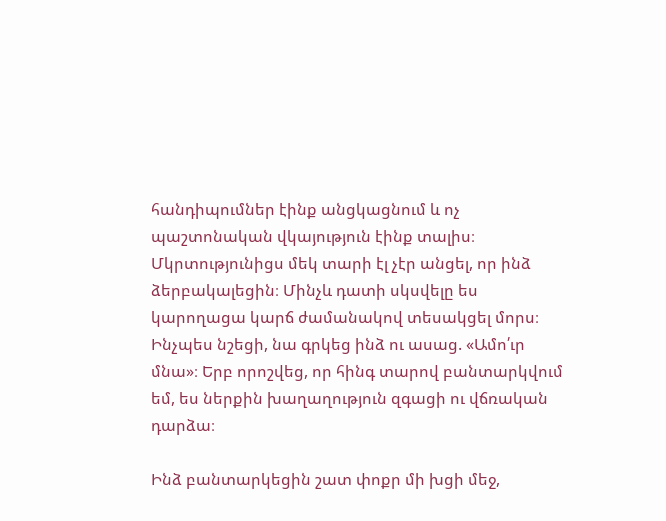հանդիպումներ էինք անցկացնում և ոչ պաշտոնական վկայություն էինք տալիս։ Մկրտությունիցս մեկ տարի էլ չէր անցել, որ ինձ ձերբակալեցին։ Մինչև դատի սկսվելը ես կարողացա կարճ ժամանակով տեսակցել մորս։ Ինչպես նշեցի, նա գրկեց ինձ ու ասաց. «Ամո՛ւր մնա»։ Երբ որոշվեց, որ հինգ տարով բանտարկվում եմ, ես ներքին խաղաղություն զգացի ու վճռական դարձա։

Ինձ բանտարկեցին շատ փոքր մի խցի մեջ,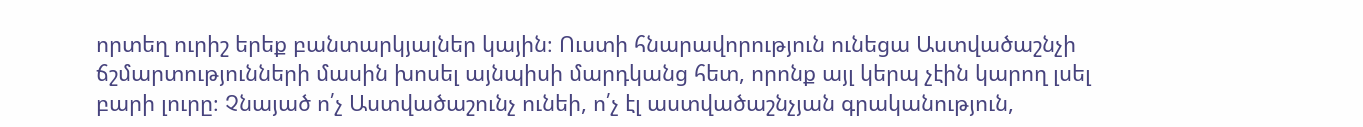որտեղ ուրիշ երեք բանտարկյալներ կային։ Ուստի հնարավորություն ունեցա Աստվածաշնչի ճշմարտությունների մասին խոսել այնպիսի մարդկանց հետ, որոնք այլ կերպ չէին կարող լսել բարի լուրը։ Չնայած ո՛չ Աստվածաշունչ ունեի, ո՛չ էլ աստվածաշնչյան գրականություն,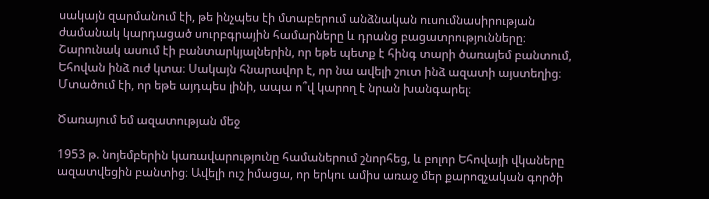սակայն զարմանում էի, թե ինչպես էի մտաբերում անձնական ուսումնասիրության ժամանակ կարդացած սուրբգրային համարները և դրանց բացատրությունները։ Շարունակ ասում էի բանտարկյալներին, որ եթե պետք է հինգ տարի ծառայեմ բանտում, Եհովան ինձ ուժ կտա։ Սակայն հնարավոր է, որ նա ավելի շուտ ինձ ազատի այստեղից։ Մտածում էի, որ եթե այդպես լինի, ապա ո՞վ կարող է նրան խանգարել։

Ծառայում եմ ազատության մեջ

1953 թ. նոյեմբերին կառավարությունը համաներում շնորհեց, և բոլոր Եհովայի վկաները ազատվեցին բանտից։ Ավելի ուշ իմացա, որ երկու ամիս առաջ մեր քարոզչական գործի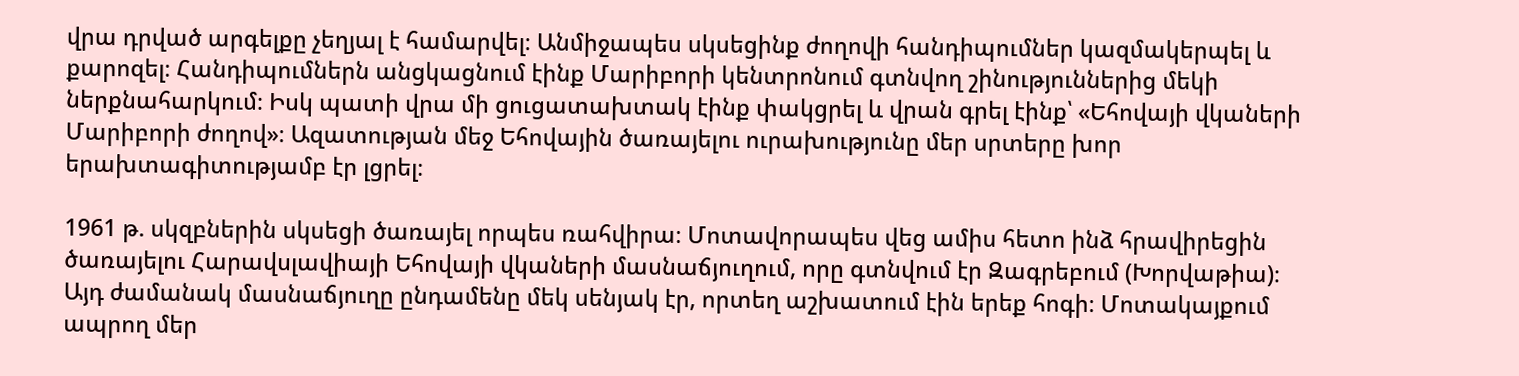վրա դրված արգելքը չեղյալ է համարվել։ Անմիջապես սկսեցինք ժողովի հանդիպումներ կազմակերպել և քարոզել։ Հանդիպումներն անցկացնում էինք Մարիբորի կենտրոնում գտնվող շինություններից մեկի ներքնահարկում։ Իսկ պատի վրա մի ցուցատախտակ էինք փակցրել և վրան գրել էինք՝ «Եհովայի վկաների Մարիբորի ժողով»։ Ազատության մեջ Եհովային ծառայելու ուրախությունը մեր սրտերը խոր երախտագիտությամբ էր լցրել։

1961 թ. սկզբներին սկսեցի ծառայել որպես ռահվիրա։ Մոտավորապես վեց ամիս հետո ինձ հրավիրեցին ծառայելու Հարավսլավիայի Եհովայի վկաների մասնաճյուղում, որը գտնվում էր Զագրեբում (Խորվաթիա)։ Այդ ժամանակ մասնաճյուղը ընդամենը մեկ սենյակ էր, որտեղ աշխատում էին երեք հոգի։ Մոտակայքում ապրող մեր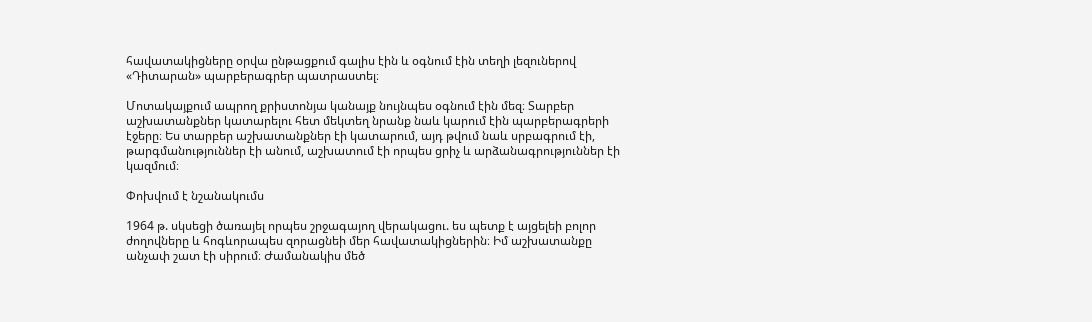հավատակիցները օրվա ընթացքում գալիս էին և օգնում էին տեղի լեզուներով «Դիտարան» պարբերագրեր պատրաստել։

Մոտակայքում ապրող քրիստոնյա կանայք նույնպես օգնում էին մեզ։ Տարբեր աշխատանքներ կատարելու հետ մեկտեղ նրանք նաև կարում էին պարբերագրերի էջերը։ Ես տարբեր աշխատանքներ էի կատարում, այդ թվում նաև սրբագրում էի, թարգմանություններ էի անում, աշխատում էի որպես ցրիչ և արձանագրություններ էի կազմում։

Փոխվում է նշանակումս

1964 թ. սկսեցի ծառայել որպես շրջագայող վերակացու. ես պետք է այցելեի բոլոր ժողովները և հոգևորապես զորացնեի մեր հավատակիցներին։ Իմ աշխատանքը անչափ շատ էի սիրում։ Ժամանակիս մեծ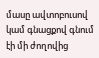մասը ավտոբուսով կամ գնացքով գնում էի մի ժողովից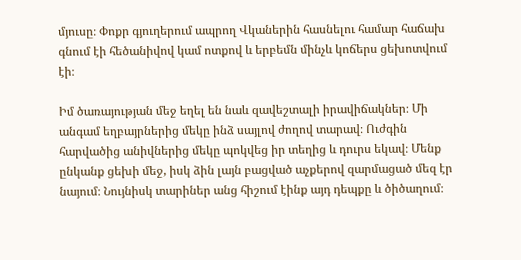մյուսը։ Փոքր գյուղերում ապրող Վկաներին հասնելու համար հաճախ գնում էի հեծանիվով կամ ոտքով և երբեմն մինչև կոճերս ցեխոտվում էի։

Իմ ծառայության մեջ եղել են նաև զավեշտալի իրավիճակներ։ Մի անգամ եղբայրներից մեկը ինձ սայլով ժողով տարավ։ Ուժգին հարվածից անիվներից մեկը պոկվեց իր տեղից և դուրս եկավ։ Մենք ընկանք ցեխի մեջ, իսկ ձին լայն բացված աչքերով զարմացած մեզ էր նայում։ Նույնիսկ տարիներ անց հիշում էինք այդ դեպքը և ծիծաղում։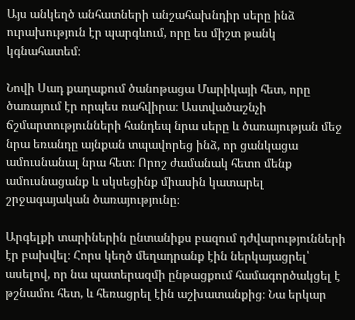Այս անկեղծ անհատների անշահախնդիր սերը ինձ ուրախություն էր պարգևում, որը ես միշտ թանկ կգնահատեմ։

Նովի Սադ քաղաքում ծանոթացա Մարիկայի հետ, որը ծառայում էր որպես ռահվիրա։ Աստվածաշնչի ճշմարտությունների հանդեպ նրա սերը և ծառայության մեջ նրա եռանդը այնքան տպավորեց ինձ, որ ցանկացա ամուսնանալ նրա հետ։ Որոշ ժամանակ հետո մենք ամուսնացանք և սկսեցինք միասին կատարել շրջագայական ծառայությունը։

Արգելքի տարիներին ընտանիքս բազում դժվարությունների էր բախվել։ Հորս կեղծ մեղադրանք էին ներկայացրել՝ ասելով, որ նա պատերազմի ընթացքում համագործակցել է թշնամու հետ, և հեռացրել էին աշխատանքից։ Նա երկար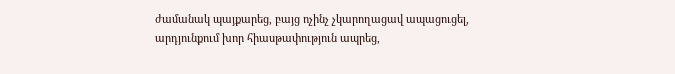ժամանակ պայքարեց, բայց ոչինչ չկարողացավ ապացուցել, արդյունքում խոր հիասթափություն ապրեց,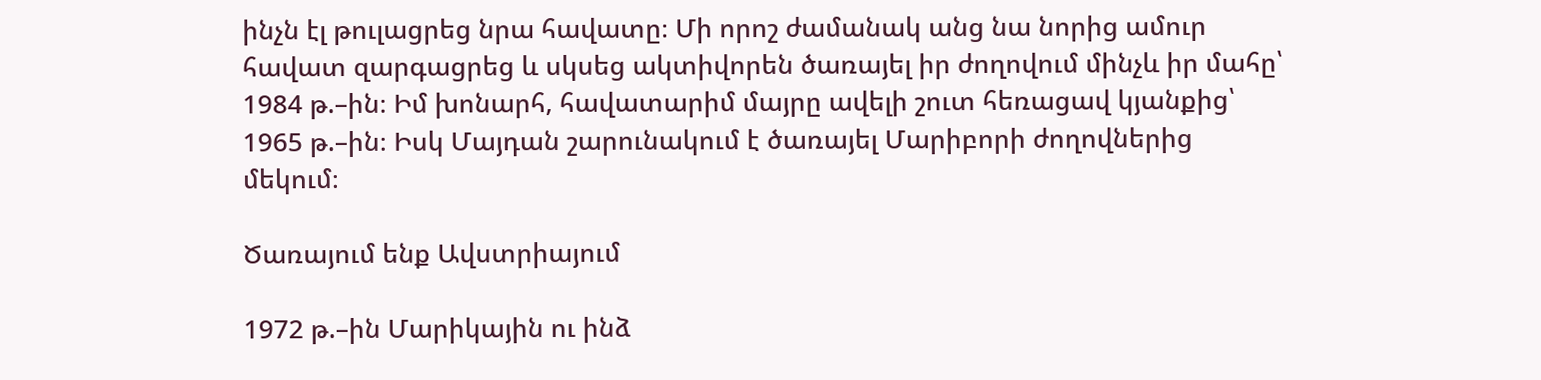ինչն էլ թուլացրեց նրա հավատը։ Մի որոշ ժամանակ անց նա նորից ամուր հավատ զարգացրեց և սկսեց ակտիվորեն ծառայել իր ժողովում մինչև իր մահը՝ 1984 թ.–ին։ Իմ խոնարհ, հավատարիմ մայրը ավելի շուտ հեռացավ կյանքից՝ 1965 թ.–ին։ Իսկ Մայդան շարունակում է ծառայել Մարիբորի ժողովներից մեկում։

Ծառայում ենք Ավստրիայում

1972 թ.–ին Մարիկային ու ինձ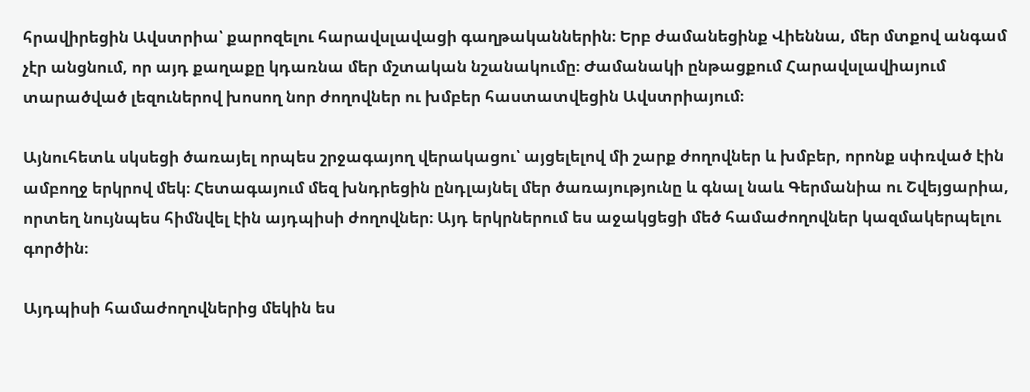հրավիրեցին Ավստրիա՝ քարոզելու հարավսլավացի գաղթականներին։ Երբ ժամանեցինք Վիեննա, մեր մտքով անգամ չէր անցնում, որ այդ քաղաքը կդառնա մեր մշտական նշանակումը։ Ժամանակի ընթացքում Հարավսլավիայում տարածված լեզուներով խոսող նոր ժողովներ ու խմբեր հաստատվեցին Ավստրիայում։

Այնուհետև սկսեցի ծառայել որպես շրջագայող վերակացու՝ այցելելով մի շարք ժողովներ և խմբեր, որոնք սփռված էին ամբողջ երկրով մեկ։ Հետագայում մեզ խնդրեցին ընդլայնել մեր ծառայությունը և գնալ նաև Գերմանիա ու Շվեյցարիա, որտեղ նույնպես հիմնվել էին այդպիսի ժողովներ։ Այդ երկրներում ես աջակցեցի մեծ համաժողովներ կազմակերպելու գործին։

Այդպիսի համաժողովներից մեկին ես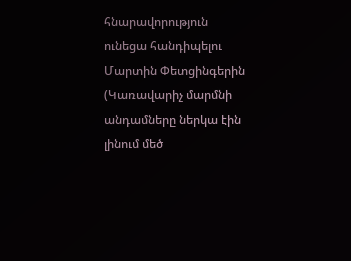հնարավորություն ունեցա հանդիպելու Մարտին Փետցինգերին (Կառավարիչ մարմնի անդամները ներկա էին լինում մեծ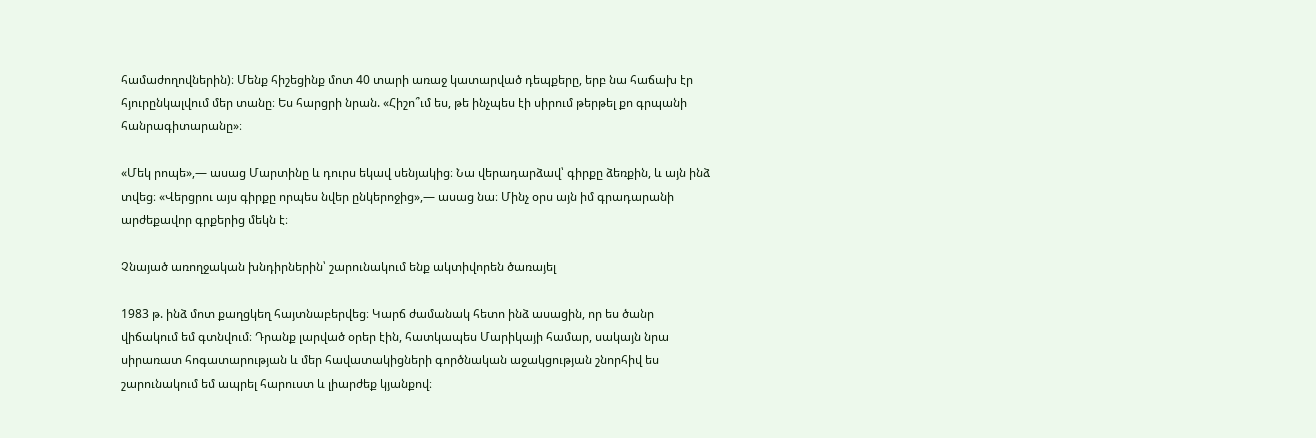համաժողովներին)։ Մենք հիշեցինք մոտ 40 տարի առաջ կատարված դեպքերը, երբ նա հաճախ էր հյուրընկալվում մեր տանը։ Ես հարցրի նրան. «Հիշո՞ւմ ես, թե ինչպես էի սիրում թերթել քո գրպանի հանրագիտարանը»։

«Մեկ րոպե»,— ասաց Մարտինը և դուրս եկավ սենյակից։ Նա վերադարձավ՝ գիրքը ձեռքին, և այն ինձ տվեց։ «Վերցրու այս գիրքը որպես նվեր ընկերոջից»,— ասաց նա։ Մինչ օրս այն իմ գրադարանի արժեքավոր գրքերից մեկն է։

Չնայած առողջական խնդիրներին՝ շարունակում ենք ակտիվորեն ծառայել

1983 թ. ինձ մոտ քաղցկեղ հայտնաբերվեց։ Կարճ ժամանակ հետո ինձ ասացին, որ ես ծանր վիճակում եմ գտնվում։ Դրանք լարված օրեր էին, հատկապես Մարիկայի համար, սակայն նրա սիրառատ հոգատարության և մեր հավատակիցների գործնական աջակցության շնորհիվ ես շարունակում եմ ապրել հարուստ և լիարժեք կյանքով։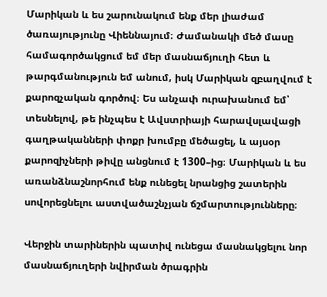Մարիկան և ես շարունակում ենք մեր լիաժամ ծառայությունը Վիեննայում։ Ժամանակի մեծ մասը համագործակցում եմ մեր մասնաճյուղի հետ և թարգմանություն եմ անում, իսկ Մարիկան զբաղվում է քարոզչական գործով։ Ես անչափ ուրախանում եմ՝ տեսնելով, թե ինչպես է Ավստրիայի հարավսլավացի գաղթականների փոքր խումբը մեծացել, և այսօր քարոզիչների թիվը անցնում է 1300–ից։ Մարիկան և ես առանձնաշնորհում ենք ունեցել նրանցից շատերին սովորեցնելու աստվածաշնչյան ճշմարտությունները։

Վերջին տարիներին պատիվ ունեցա մասնակցելու նոր մասնաճյուղերի նվիրման ծրագրին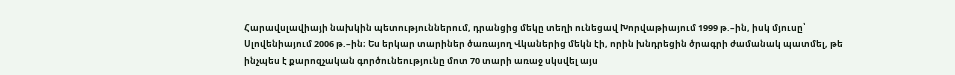Հարավսլավիայի նախկին պետություններում, դրանցից մեկը տեղի ունեցավ Խորվաթիայում 1999 թ.–ին, իսկ մյուսը՝ Սլովենիայում 2006 թ.–ին։ Ես երկար տարիներ ծառայող Վկաներից մեկն էի, որին խնդրեցին ծրագրի ժամանակ պատմել, թե ինչպես է քարոզչական գործունեությունը մոտ 70 տարի առաջ սկսվել այս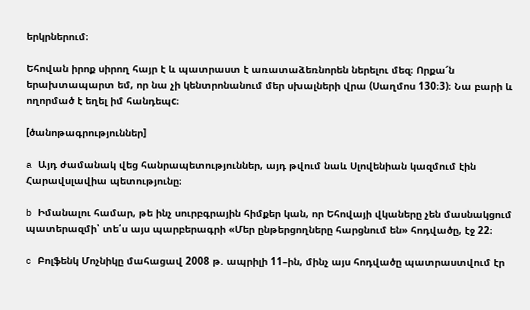երկրներում։

Եհովան իրոք սիրող հայր է և պատրաստ է առատաձեռնորեն ներելու մեզ։ Որքա՜ն երախտապարտ եմ, որ նա չի կենտրոնանում մեր սխալների վրա (Սաղմոս 130։3)։ Նա բարի և ողորմած է եղել իմ հանդեպc։

[ծանոթագրություններ]

a Այդ ժամանակ վեց հանրապետություններ, այդ թվում նաև Սլովենիան կազմում էին Հարավսլավիա պետությունը։

b Իմանալու համար, թե ինչ սուրբգրային հիմքեր կան, որ Եհովայի վկաները չեն մասնակցում պատերազմի՝ տե՛ս այս պարբերագրի «Մեր ընթերցողները հարցնում են» հոդվածը, էջ 22։

c Բոլֆենկ Մոչնիկը մահացավ 2008 թ. ապրիլի 11–ին, մինչ այս հոդվածը պատրաստվում էր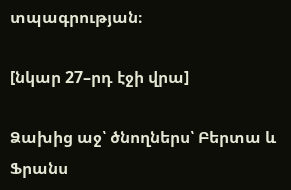տպագրության։

[նկար 27–րդ էջի վրա]

Ձախից աջ՝ ծնողներս՝ Բերտա և Ֆրանս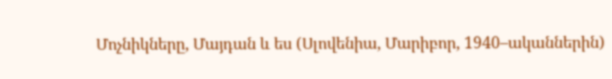Մոչնիկները, Մայդան և ես (Սլովենիա, Մարիբոր, 1940–ականներին)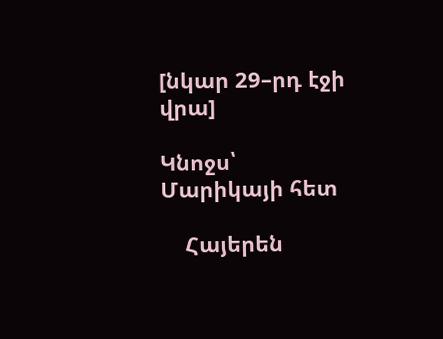[նկար 29–րդ էջի վրա]

Կնոջս՝ Մարիկայի հետ

    Հայերեն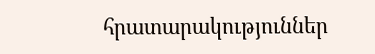հրատարակություններ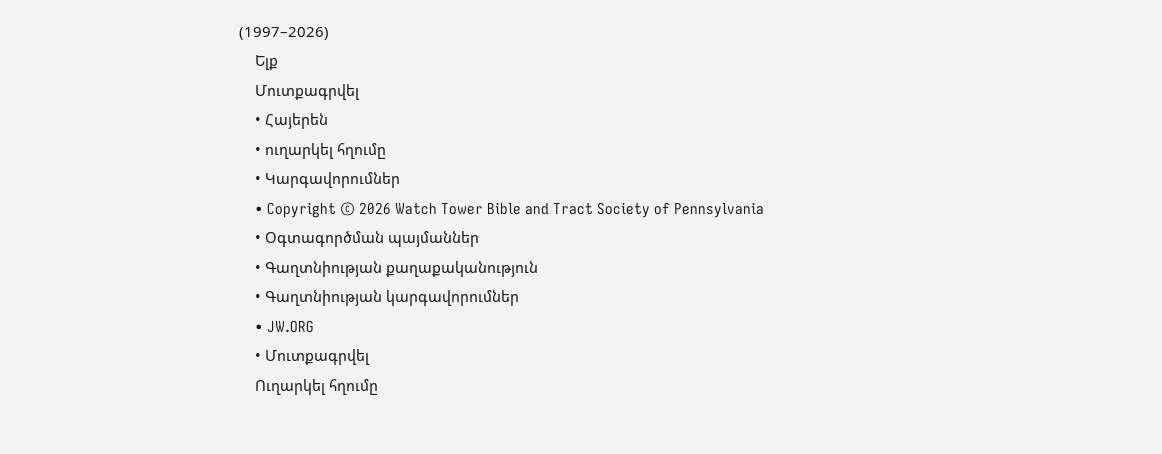(1997–2026)
    Ելք
    Մուտքագրվել
    • Հայերեն
    • ուղարկել հղումը
    • Կարգավորումներ
    • Copyright © 2026 Watch Tower Bible and Tract Society of Pennsylvania
    • Օգտագործման պայմաններ
    • Գաղտնիության քաղաքականություն
    • Գաղտնիության կարգավորումներ
    • JW.ORG
    • Մուտքագրվել
    Ուղարկել հղումը